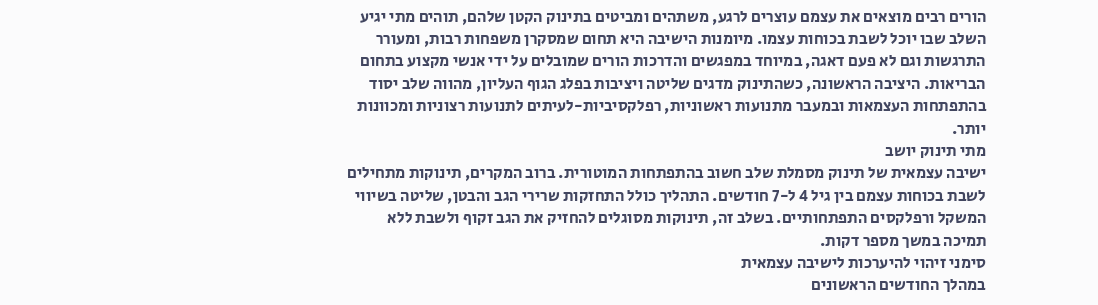הורים רבים מוצאים את עצמם עוצרים לרגע, משתהים ומביטים בתינוק הקטן שלהם, תוהים מתי יגיע השלב שבו יוכל לשבת בכוחות עצמו. מיומנות הישיבה היא תחום שמסקרן משפחות רבות, ומעורר התרגשות וגם לא פעם דאגה, במיוחד במפגשים והדרכות הורים שמובלים על ידי אנשי מקצוע בתחום הבריאות. היציבה הראשונה, כשהתינוק מדגים שליטה ויציבות בפלג הגוף העליון, מהווה שלב יסוד בהתפתחות העצמאות ובמעבר מתנועות ראשוניות, רפלקסיביות-לעיתים לתנועות רצוניות ומכוונות יותר.
מתי תינוק יושב
ישיבה עצמאית של תינוק מסמלת שלב חשוב בהתפתחות המוטורית. ברוב המקרים, תינוקות מתחילים לשבת בכוחות עצמם בין גיל 4 ל-7 חודשים. התהליך כולל התחזקות שרירי הגב והבטן, שליטה בשיווי המשקל ורפלקסים התפתחותיים. בשלב זה, תינוקות מסוגלים להחזיק את הגב זקוף ולשבת ללא תמיכה במשך מספר דקות.
סימני זיהוי להיערכות לישיבה עצמאית
במהלך החודשים הראשונים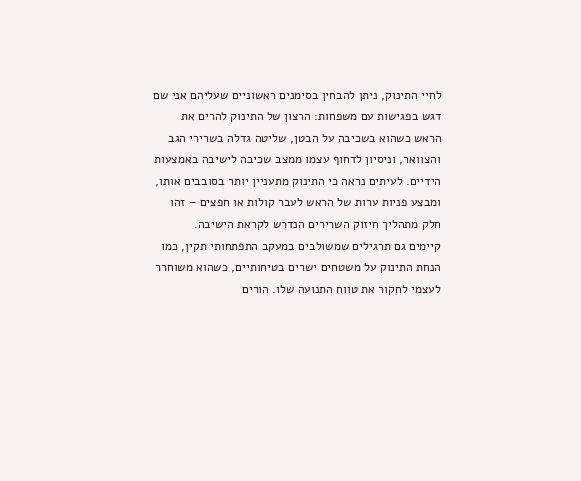לחיי התינוק, ניתן להבחין בסימנים ראשוניים שעליהם אני שם דגש בפגישות עם משפחות: הרצון של התינוק להרים את הראש כשהוא בשכיבה על הבטן, שליטה גדלה בשרירי הגב והצוואר, וניסיון לדחוף עצמו ממצב שכיבה לישיבה באמצעות הידיים. לעיתים נראה כי התינוק מתעניין יותר בסובבים אותו, ומבצע פניות ערות של הראש לעבר קולות או חפצים – זהו חלק מתהליך חיזוק השרירים הנדרש לקראת הישיבה.
קיימים גם תרגילים שמשולבים במעקב התפתחותי תקין, כמו הנחת התינוק על משטחים ישרים בטיחותיים, כשהוא משוחרר לעצמי לחקור את טווח התנועה שלו. הורים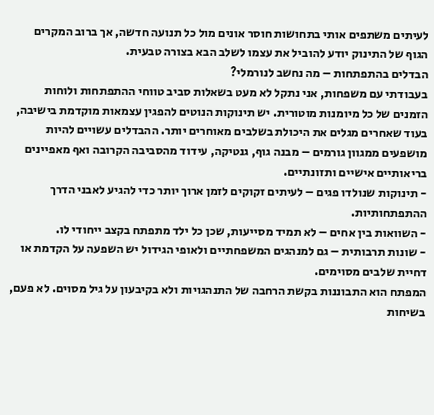לעיתים משתפים אותי בתחושות חוסר אונים מול כל תנועה חדשה, אך ברוב המקרים הגוף של התינוק יודע להוביל את עצמו לשלב הבא בצורה טבעית.
הבדלים בהתפתחות – מה נחשב לנורמלי?
בעבודתי עם משפחות, אני נתקל לא מעט בשאלות סביב טווחי ההתפתחות ולוחות הזמנים של כל מיומנות מוטורית. יש תינוקות הנוטים להפגין עצמאות מוקדמת בישיבה, בעוד שאחרים מגלים את היכולת בשלבים מאוחרים יותר. ההבדלים עשויים להיות מושפעים ממגוון גורמים – מבנה גוף, גנטיקה, עידוד מהסביבה הקרובה ואף מאפיינים בריאותיים אישיים ותזונתיים.
- תינוקות שנולדו פגים – לעיתים זקוקים לזמן ארוך יותר כדי להגיע לאבני הדרך ההתפתחותיות.
- השוואות בין אחים – לא תמיד מסייעות, שכן כל ילד מתפתח בקצב ייחודי לו.
- שונות תרבותית – גם למנהגים המשפחתיים ולאופי הגידול יש השפעה על הקדמת או דחיית שלבים מסוימים.
המפתח הוא התבוננות בקשת הרחבה של התנהגויות ולא בקיבעון על גיל מסוים. לא פעם, בשיחות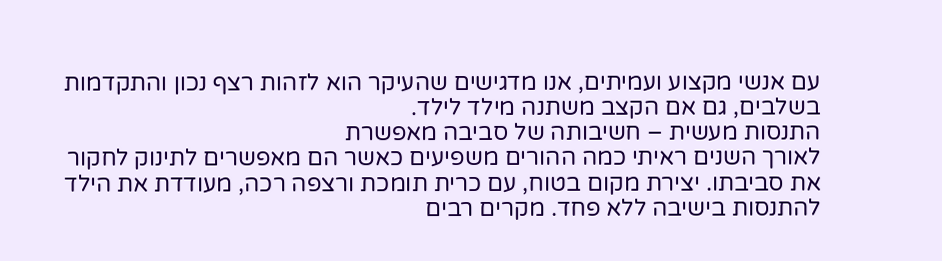עם אנשי מקצוע ועמיתים, אנו מדגישים שהעיקר הוא לזהות רצף נכון והתקדמות בשלבים, גם אם הקצב משתנה מילד לילד.
התנסות מעשית – חשיבותה של סביבה מאפשרת
לאורך השנים ראיתי כמה ההורים משפיעים כאשר הם מאפשרים לתינוק לחקור את סביבתו. יצירת מקום בטוח, עם כרית תומכת ורצפה רכה, מעודדת את הילד להתנסות בישיבה ללא פחד. מקרים רבים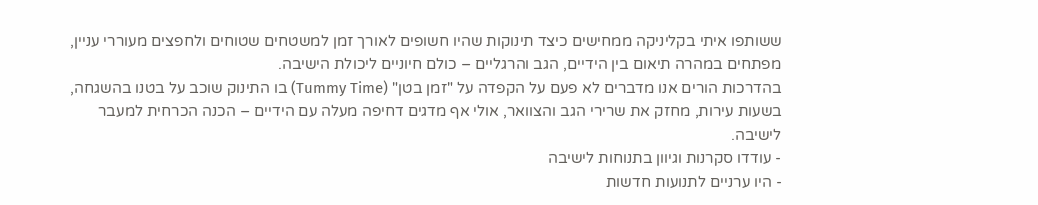ששותפו איתי בקליניקה ממחישים כיצד תינוקות שהיו חשופים לאורך זמן למשטחים שטוחים ולחפצים מעוררי עניין, מפתחים במהרה תיאום בין הידיים, הגב והרגליים – כולם חיוניים ליכולת הישיבה.
בהדרכות הורים אנו מדברים לא פעם על הקפדה על "זמן בטן" (Tummy Time) בו התינוק שוכב על בטנו בהשגחה, בשעות עירות, מחזק את שרירי הגב והצוואר, אולי אף מדגים דחיפה מעלה עם הידיים – הכנה הכרחית למעבר לישיבה.
- עודדו סקרנות וגיוון בתנוחות לישיבה
- היו ערניים לתנועות חדשות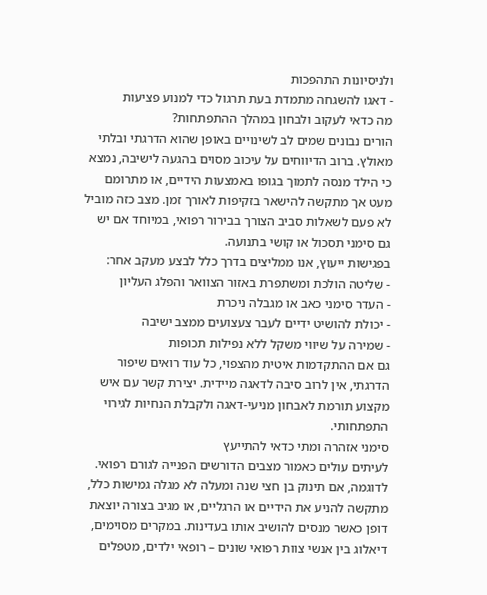ולניסיונות התהפכות
- דאגו להשגחה מתמדת בעת תרגול כדי למנוע פציעות
מה כדאי לעקוב ולבחון במהלך ההתפתחות?
הורים נבונים שמים לב לשינויים באופן שהוא הדרגתי ובלתי מאולץ. ברוב הדיווחים על עיכוב מסוים בהגעה לישיבה, נמצא כי הילד מנסה לתמוך בגופו באמצעות הידיים, או מתרומם מעט אך מתקשה להישאר בזקיפות לאורך זמן. מצב כזה מוביל לא פעם לשאלות סביב הצורך בבירור רפואי, במיוחד אם יש גם סימני תסכול או קושי בתנועה.
בפגישות ייעוץ, אנו ממליצים בדרך כלל לבצע מעקב אחר:
- שליטה הולכת ומשתפרת באזור הצוואר והפלג העליון
- העדר סימני כאב או מגבלה ניכרת
- יכולת להושיט ידיים לעבר צעצועים ממצב ישיבה
- שמירה על שיווי משקל ללא נפילות תכופות
גם אם ההתקדמות איטית מהצפוי, כל עוד רואים שיפור הדרגתי, אין לרוב סיבה לדאגה מיידית. יצירת קשר עם איש מקצוע תורמת לאבחון מניעי-דאגה ולקבלת הנחיות לגירוי התפתחותי.
סימני אזהרה ומתי כדאי להתייעץ
לעיתים עולים כאמור מצבים הדורשים הפנייה לגורם רפואי. לדוגמה, אם תינוק בן חצי שנה ומעלה לא מגלה גמישות כלל, מתקשה להניע את הידיים או הרגליים, או מגיב בצורה יוצאת דופן כאשר מנסים להושיב אותו בעדינות. במקרים מסוימים, דיאלוג בין אנשי צוות רפואי שונים – רופאי ילדים, מטפלים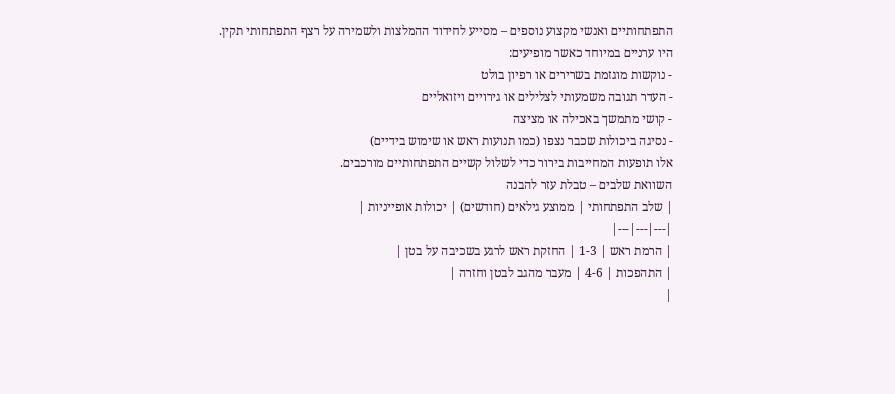התפתחותיים ואנשי מקצוע נוספים – מסייע לחידוד ההמלצות ולשמירה על רצף התפתחותי תקין.
היו ערניים במיוחד כאשר מופיעים:
- נוקשות מוגזמת בשרירים או רפיון בולט
- העדר תגובה משמעותי לצלילים או גירויים ויזואליים
- קושי מתמשך באכילה או מציצה
- נסיגה ביכולות שכבר נצפו (כמו תנועות ראש או שימוש בידיים)
אלו תופעות המחייבות בירור כדי לשלול קשיים התפתחותיים מורכבים.
השוואת שלבים – טבלת עזר להבנה
| שלב התפתחותי | ממוצע גילאים (חודשים) | יכולות אופייניות |
|---|---|---|
| הרמת ראש | 1-3 | החזקת ראש לרגע בשכיבה על בטן |
| התהפכות | 4-6 | מעבר מהגב לבטן וחזרה |
|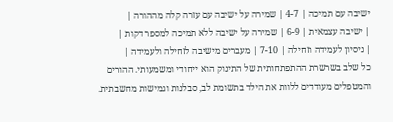ישיבה עם תמיכה | 4-7 | שמירה על ישיבה עם עזרה קלה מההורה |
| ישיבה עצמאית | 6-9 | שמירה על ישיבה ללא תמיכה למספר דקות |
| ניסיון לעמידה וזחילה | 7-10 | מעברים מישיבה לזחילה ולעמידה |
כל שלב בשרשרת ההתפתחותית של התינוק הוא ייחודי ומשמעותי. ההורים והמטפלים מעודדים ללוות את הילד בתשומת לב, סבלנות וגמישות מחשבתית.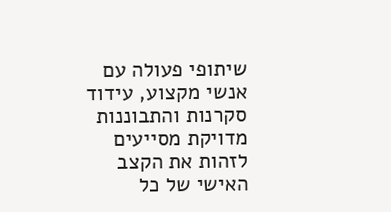שיתופי פעולה עם אנשי מקצוע, עידוד סקרנות והתבוננות מדויקת מסייעים לזהות את הקצב האישי של כל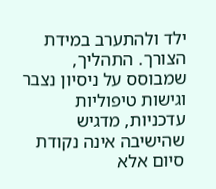ילד ולהתערב במידת הצורך. התהליך, שמבוסס על ניסיון נצבר וגישות טיפוליות עדכניות, מדגיש שהישיבה אינה נקודת סיום אלא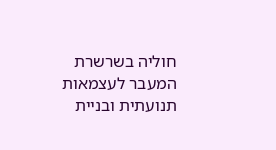חוליה בשרשרת המעבר לעצמאות תנועתית ובניית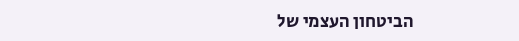הביטחון העצמי של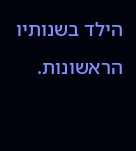הילד בשנותיו הראשונות.